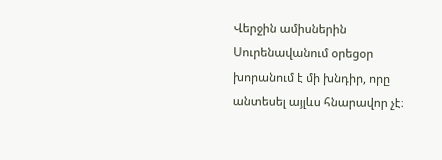Վերջին ամիսներին Սուրենավանում օրեցօր խորանում է մի խնդիր, որը անտեսել այլևս հնարավոր չէ։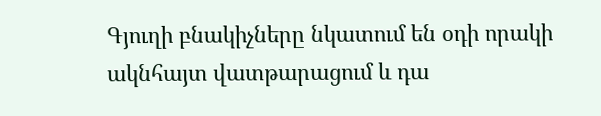Գյուղի բնակիչները նկատում են օդի որակի ակնհայտ վատթարացում և դա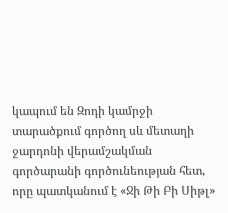կապում են Զոդի կամրջի տարածքում գործող սև մետաղի ջարդոնի վերամշակման գործարանի գործունեության հետ, որը պատկանում է «Ջի Թի Բի Սիթլ»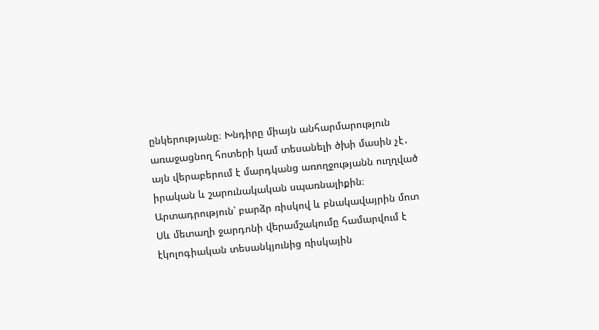ընկերությանը։ Խնդիրը միայն անհարմարություն առաջացնող հոտերի կամ տեսանելի ծխի մասին չէ․ այն վերաբերում է մարդկանց առողջությանն ուղղված իրական և շարունակական սպառնալիքին։ Արտադրություն՝ բարձր ռիսկով և բնակավայրին մոտ Սև մետաղի ջարդոնի վերամշակումը համարվում է էկոլոգիական տեսանկյունից ռիսկային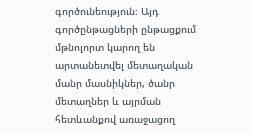գործունեություն։ Այդ գործընթացների ընթացքում մթնոլորտ կարող են արտանետվել մետաղական մանր մասնիկներ, ծանր մետաղներ և այրման հետևանքով առաջացող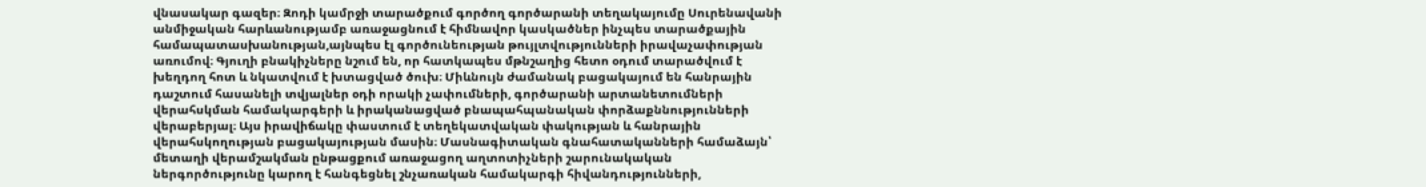վնասակար գազեր։ Զոդի կամրջի տարածքում գործող գործարանի տեղակայումը Սուրենավանի անմիջական հարևանությամբ առաջացնում է հիմնավոր կասկածներ ինչպես տարածքային համապատասխանության,այնպես էլ գործունեության թույլտվությունների իրավաչափության առումով։ Գյուղի բնակիչները նշում են, որ հատկապես մթնշաղից հետո օդում տարածվում է խեղդող հոտ և նկատվում է խտացված ծուխ։ Միևնույն ժամանակ բացակայում են հանրային դաշտում հասանելի տվյալներ օդի որակի չափումների, գործարանի արտանետումների վերահսկման համակարգերի և իրականացված բնապահպանական փորձաքննությունների վերաբերյալ։ Այս իրավիճակը փաստում է տեղեկատվական փակության և հանրային վերահսկողության բացակայության մասին։ Մասնագիտական գնահատականների համաձայն՝ մետաղի վերամշակման ընթացքում առաջացող աղտոտիչների շարունակական ներգործությունը կարող է հանգեցնել շնչառական համակարգի հիվանդությունների,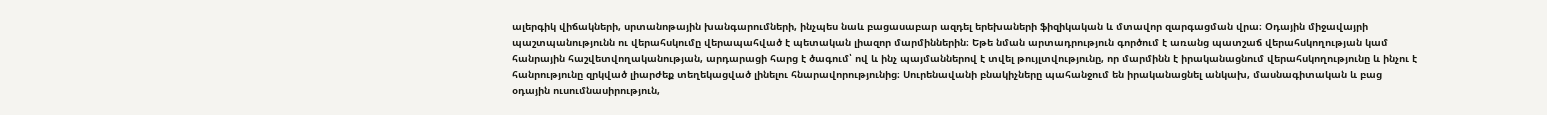ալերգիկ վիճակների, սրտանոթային խանգարումների, ինչպես նաև բացասաբար ազդել երեխաների ֆիզիկական և մտավոր զարգացման վրա։ Օդային միջավայրի պաշտպանությունն ու վերահսկումը վերապահված է պետական լիազոր մարմիններին։ Եթե նման արտադրություն գործում է առանց պատշաճ վերահսկողության կամ հանրային հաշվետվողականության, արդարացի հարց է ծագում՝ ով և ինչ պայմաններով է տվել թույլտվությունը, որ մարմինն է իրականացնում վերահսկողությունը և ինչու է հանրությունը զրկված լիարժեք տեղեկացված լինելու հնարավորությունից։ Սուրենավանի բնակիչները պահանջում են իրականացնել անկախ, մասնագիտական և բաց օդային ուսումնասիրություն,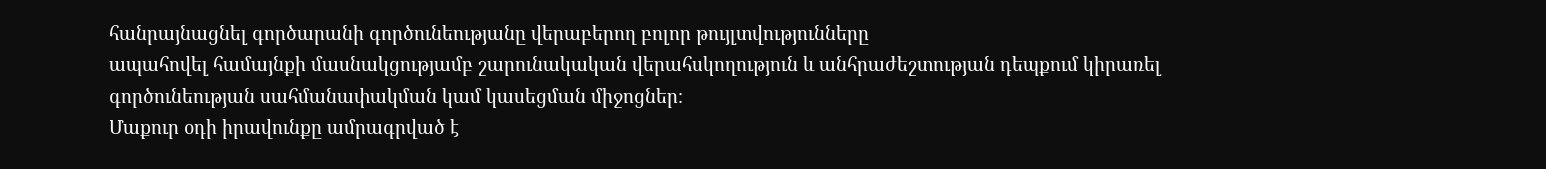հանրայնացնել գործարանի գործունեությանը վերաբերող բոլոր թույլտվությունները
ապահովել համայնքի մասնակցությամբ շարունակական վերահսկողություն և անհրաժեշտության դեպքում կիրառել գործունեության սահմանափակման կամ կասեցման միջոցներ։
Մաքուր օդի իրավունքը ամրագրված է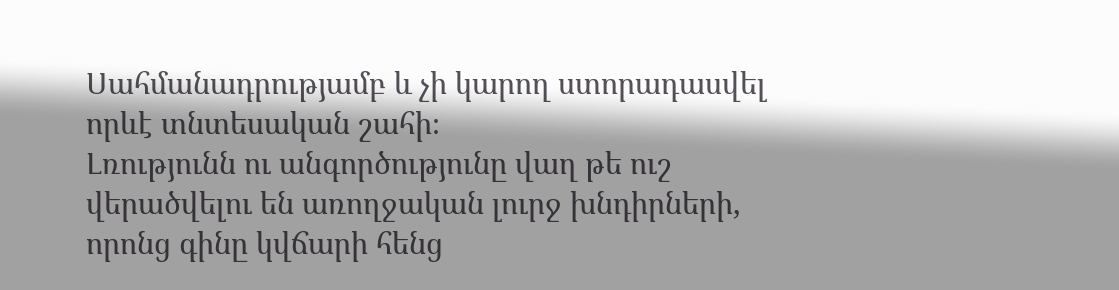Սահմանադրությամբ և չի կարող ստորադասվել որևէ տնտեսական շահի։
Լռությունն ու անգործությունը վաղ թե ուշ վերածվելու են առողջական լուրջ խնդիրների, որոնց գինը կվճարի հենց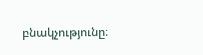բնակչությունը։